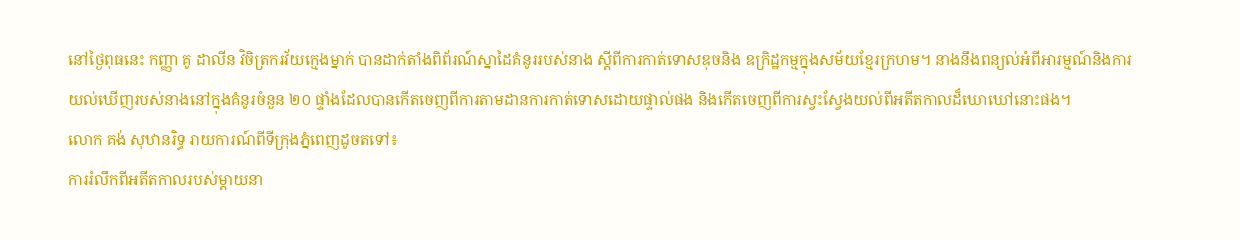នៅថ្ងៃពុធនេះ កញ្ញា គូ ដាលីន វិចិត្រករវ័យក្មេងម្នាក់ បានដាក់តាំងពិព័រណ៍ស្នាដៃគំនូររបស់នាង ស្ដីពីការកាត់ទោសឌុចនិង ឧក្រិដ្ឋកម្មក្នុងសម័យខ្មែរក្រហម។ នាងនឹងពន្យល់អំពីអារម្មណ៍និងការយល់ឃើញរបស់នាងនៅក្នុងគំនូរចំនួន ២០ ផ្ទាំងដែលបានកើតចេញពីការតាមដានការកាត់ទោសដោយផ្ទាល់ផង និងកើតចេញពីការស្វះស្វែងយល់ពីអតីតកាលដ៏ឃោឃៅនោះផង។
លោក គង់ សុឋានរិទ្ធ រាយការណ៍ពីទីក្រុងភ្នំពេញដូចតទៅ៖
ការរំលឹកពីអតីតកាលរបស់ម្ដាយនា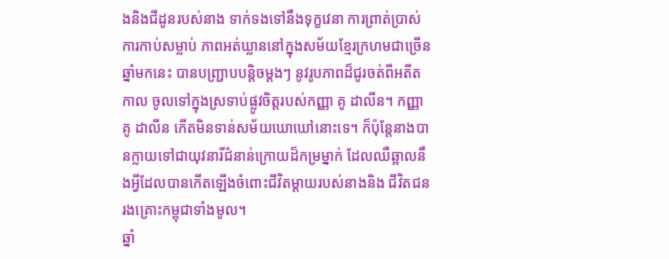ងនិងជីដូនរបស់នាង ទាក់ទងទៅនឹងទុក្ខវេនា ការព្រាត់ប្រាស់ ការកាប់សម្លាប់ ភាពអត់ឃ្លាននៅក្នុងសម័យខ្មែរក្រហមជាច្រើនឆ្នាំមកនេះ បានបញ្ជ្រាបបន្ដិចម្ដងៗ នូវរូបភាពដ៏ជូរចត់ពីអតីតកាល ចូលទៅក្នុងស្រទាប់ផ្លូវចិត្តរបស់កញ្ញា គូ ដាលីន។ កញ្ញា គូ ដាលីន កើតមិនទាន់សម័យឃោឃៅនោះទេ។ ក៏ប៉ុន្ដែនាងបានក្លាយទៅជាយុវនារីជំនាន់ក្រោយដ៏កម្រម្នាក់ ដែលឈឺឆ្អាលនឹងអ្វីដែលបានកើតឡើងចំពោះជីវិតម្ដាយរបស់នាងនិង ជីវិតជនរងគ្រោះកម្ពុជាទាំងមូល។
ឆ្នាំ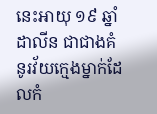នេះអាយុ ១៩ ឆ្នាំ ដាលីន ជាជាងគំនូរវ័យក្មេងម្នាក់ដែលកំ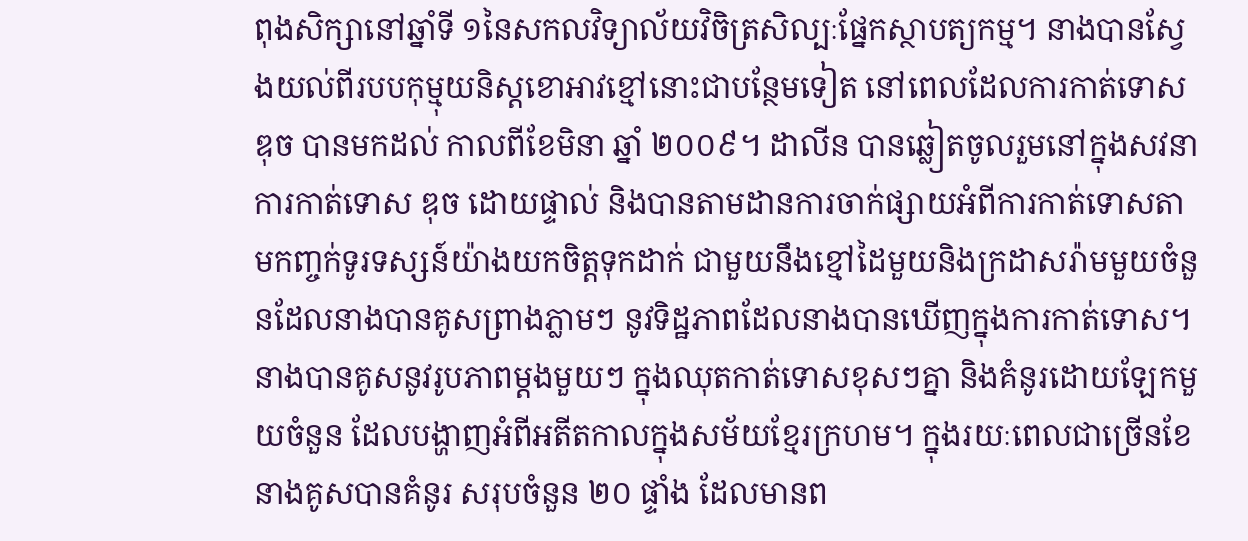ពុងសិក្សានៅឆ្នាំទី ១នៃសកលវិទ្យាល័យវិចិត្រសិល្បៈផ្នែកស្ថាបត្យកម្ម។ នាងបានស្វែងយល់ពីរបបកុម្មុយនិស្ដខោអាវខ្មៅនោះជាបន្ថែមទៀត នៅពេលដែលការកាត់ទោស ឌុច បានមកដល់ កាលពីខែមិនា ឆ្នាំ ២០០៩។ ដាលីន បានឆ្លៀតចូលរួមនៅក្នុងសវនាការកាត់ទោស ឌុច ដោយផ្ទាល់ និងបានតាមដានការចាក់ផ្សាយអំពីការកាត់ទោសតាមកញ្ចក់ទូរទស្សន៍យ៉ាងយកចិត្តទុកដាក់ ជាមួយនឹងខ្មៅដៃមួយនិងក្រដាសរ៉ាមមួយចំនួនដែលនាងបានគូសព្រាងភ្លាមៗ នូវទិដ្ឋភាពដែលនាងបានឃើញក្នុងការកាត់ទោស។
នាងបានគូសនូវរូបភាពម្ដងមួយៗ ក្នុងឈុតកាត់ទោសខុសៗគ្នា និងគំនូរដោយឡែកមួយចំនួន ដែលបង្ហាញអំពីអតីតកាលក្នុងសម័យខ្មែរក្រហម។ ក្នុងរយៈពេលជាច្រើនខែ នាងគូសបានគំនូរ សរុបចំនួន ២០ ផ្ទាំង ដែលមានព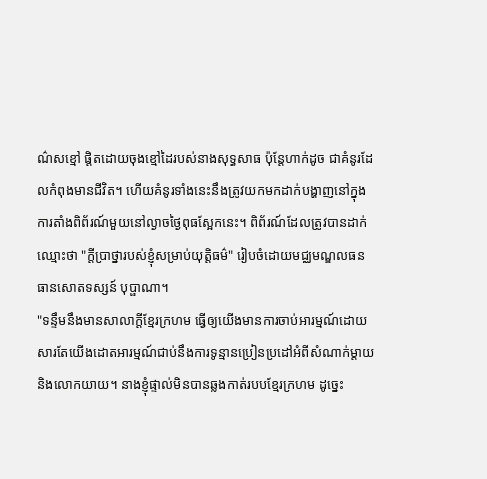ណ៌សខ្មៅ ផ្ដិតដោយចុងខ្មៅដៃរបស់នាងសុទ្ធសាធ ប៉ុន្ដែហាក់ដូច ជាគំនូរដែលកំពុងមានជីវិត។ ហើយគំនូរទាំងនេះនឹងត្រូវយកមកដាក់បង្ហាញនៅក្នុងការតាំងពិព័រណ៍មួយនៅល្ងាចថ្ងៃពុធស្អែកនេះ។ ពិព័រណ៍ដែលត្រូវបានដាក់ឈ្មោះថា "ក្ដីប្រាថ្នារបស់ខ្ញុំសម្រាប់យុត្តិធម៌" រៀបចំដោយមជ្ឈមណ្ឌលធនធានសោតទស្សន៍ បុប្ផាណា។
"ទន្ទឹមនឹងមានសាលាក្ដីខ្មែរក្រហម ធ្វើឲ្យយើងមានការចាប់អារម្មណ៍ដោយសារតែយើងដោតអារម្មណ៍ជាប់នឹងការទូន្មានប្រៀនប្រដៅអំពីសំណាក់ម្ដាយនិងលោកយាយ។ នាងខ្ញុំផ្ទាល់មិនបានឆ្លងកាត់របបខ្មែរក្រហម ដូច្នេះ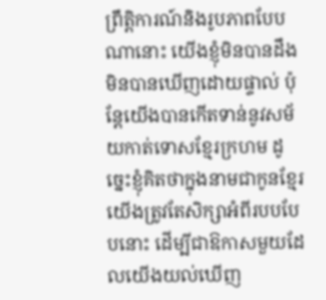ព្រឹត្តិការណ៍និងរូបភាពបែបណានោះ យើងខ្ញុំមិនបានដឹង មិនបានឃើញដោយផ្ទាល់ ប៉ុន្ដែយើងបានកើតទាន់នូវសម័យកាត់ទោសខ្មែរក្រហម ដូច្នេះខ្ញុំគិតថាក្នុងនាមជាកូនខ្មែរ យើងត្រូវតែសិក្សាអំពីរបបបែបនោះ ដើម្បីជាឱកាសមួយដែលយើងយល់ឃើញ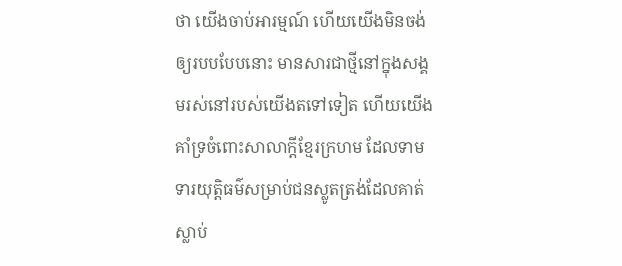ថា យើងចាប់អារម្មណ៍ ហើយយើងមិនចង់ឲ្យរបបបែបនោះ មានសារជាថ្មីនៅក្នុងសង្គមរស់នៅរបស់យើងតទៅទៀត ហើយយើងគាំទ្រចំពោះសាលាក្ដីខ្មែរក្រហម ដែលទាមទារយុត្តិធម៌សម្រាប់ជនស្លូតត្រង់ដែលគាត់ស្លាប់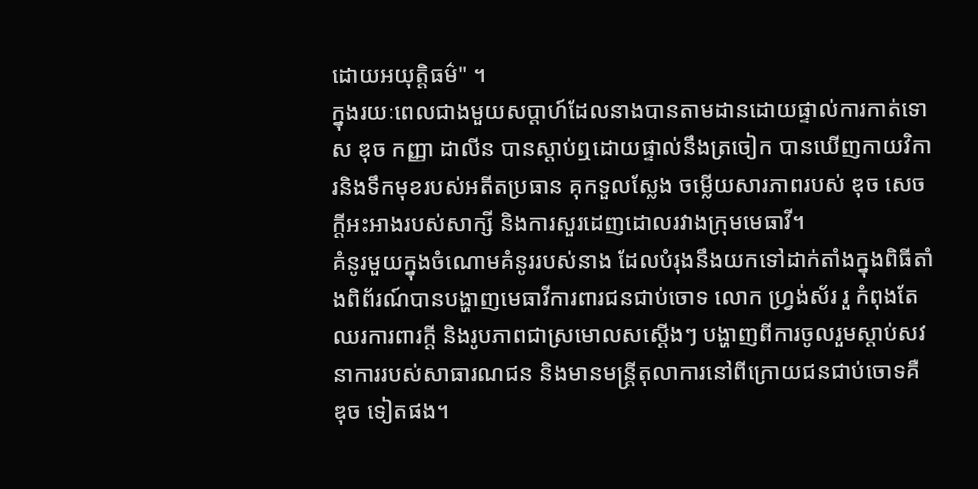ដោយអយុត្តិធម៌" ។
ក្នុងរយៈពេលជាងមួយសប្ដាហ៍ដែលនាងបានតាមដានដោយផ្ទាល់ការកាត់ទោស ឌុច កញ្ញា ដាលីន បានស្ដាប់ឮដោយផ្ទាល់នឹងត្រចៀក បានឃើញកាយវិការនិងទឹកមុខរបស់អតីតប្រធាន គុកទួលស្លែង ចម្លើយសារភាពរបស់ ឌុច សេចក្ដីអះអាងរបស់សាក្សី និងការសួរដេញដោលរវាងក្រុមមេធាវី។
គំនូរមួយក្នុងចំណោមគំនូររបស់នាង ដែលបំរុងនឹងយកទៅដាក់តាំងក្នុងពិធីតាំងពិព័រណ៍បានបង្ហាញមេធាវីការពារជនជាប់ចោទ លោក ហ្រ្វង់ស័រ រួ កំពុងតែឈរការពារក្ដី និងរូបភាពជាស្រមោលសស្ដើងៗ បង្ហាញពីការចូលរួមស្ដាប់សវនាការរបស់សាធារណជន និងមានមន្ដ្រីតុលាការនៅពីក្រោយជនជាប់ចោទគឺ ឌុច ទៀតផង។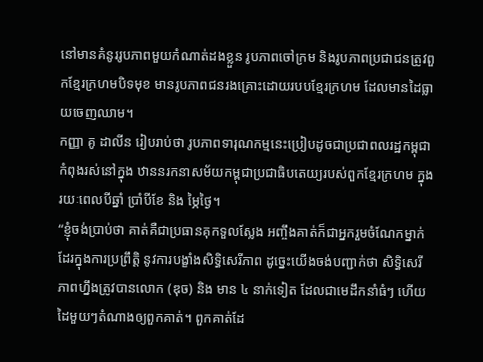នៅមានគំនូររូបភាពមួយកំណាត់ដងខ្លួន រូបភាពចៅក្រម និងរូបភាពប្រជាជនត្រូវពួកខ្មែរក្រហមបិទមុខ មានរូបភាពជនរងគ្រោះដោយរបបខ្មែរក្រហម ដែលមានដៃធ្លាយចេញឈាម។
កញ្ញា គូ ដាលីន រៀបរាប់ថា រូបភាពទារុណកម្មនេះប្រៀបដូចជាប្រជាពលរដ្ឋកម្ពុជាកំពុងរស់នៅក្នុង ឋាននរកនាសម័យកម្ពុជាប្រជាធិបតេយ្យរបស់ពួកខ្មែរក្រហម ក្នុងរយៈពេលបីឆ្នាំ ប្រាំបីខែ និង ម្ភៃថ្ងៃ។
“ខ្ញុំចង់ប្រាប់ថា គាត់គឺជាប្រធានគុកទួលស្លែង អញ្ចឹងគាត់ក៏ជាអ្នករួមចំណែកម្នាក់ដែរក្នុងការប្រព្រឹត្តិ នូវការបង្ខាំងសិទ្ធិសេរីភាព ដូច្នេះយើងចង់បញ្ជាក់ថា សិទ្ធិសេរីភាពហ្នឹងត្រូវបានលោក (ឌុច) និង មាន ៤ នាក់ទៀត ដែលជាមេដឹកនាំធំៗ ហើយដៃមួយៗតំណាងឲ្យពួកគាត់។ ពួកគាត់ដែ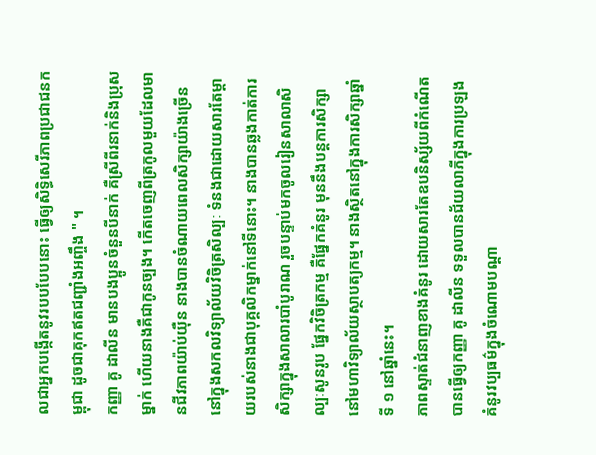លជាអ្នកបង្កើតនូវរបបបែបនោះ ធ្វើឲ្យសិទ្ធិសេរីភាពប្រជាជនកម្ពុជា ដូចជាគុកឥតជញ្ជាំងអញ្ចឹង " ។
កញ្ញា គូ ដាលីន មានបងប្អូនចំនួនបីនាក់ គឺស្រីពីរនាក់និងប្រុសម្នាក់ ហើយនាងគឺជាកូនច្បង។ កើតចេញពីត្រកូលមួយដែលមានជីវភាពយ៉ាប់យ៉ឺន នាងបានចំណាយពេលសិក្សាយ៉ាងច្រើននៅក្នុងសកលវិទ្យាល័យវិចិត្រសិល្បៈ ទំនងជាដោយសារតែម្ដាយរបស់នាងជាបុគ្គលិកម្នាក់នៅទីនោះ។ នាងបានឆ្លងកាត់ការសិក្សាក្នុងសាលារបាំបូរាណ រួចបន្ទាប់មកចូលរៀនសាលាសិល្បៈសូនរូប ផ្នែកវិចិត្រកម្ម គឺផ្នែកគំនូរ មុននឹងបន្ដការសិក្សានៅមហាវិទ្យាល័យស្ថាបត្យកម្ម។ នាងស្ថិតនៅក្នុងការសិក្សាឆ្នាំទី ១ នៅឆ្នាំនេះ។
ភាពស្ទាត់ជំនាញខាងគំនូរ ដោយសារតែឧបនិស្ស័យពីកំណើតបានធ្វើឲ្យកញ្ញា គូ ដាលីន ទទួលបានជ័យលាភីក្នុងការប្រឡងគំនូរវប្បធម៌ក្នុងចំណោមបណ្ដា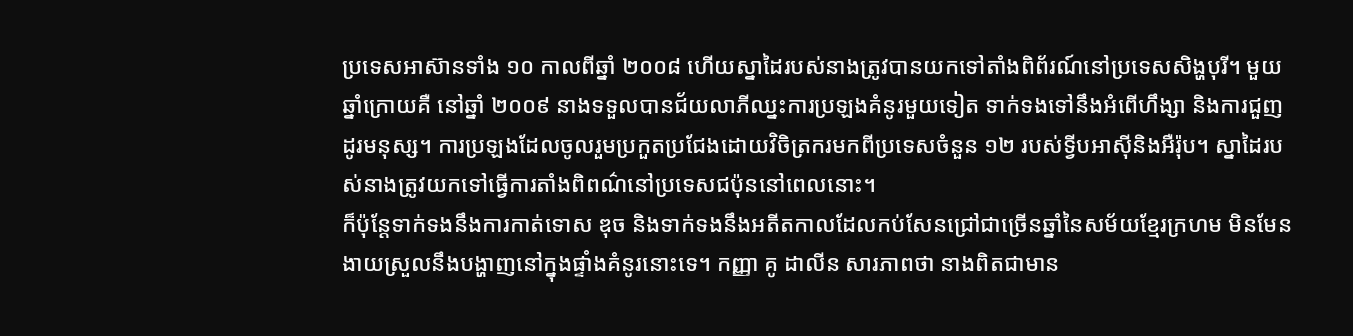ប្រទេសអាស៊ានទាំង ១០ កាលពីឆ្នាំ ២០០៨ ហើយស្នាដៃរបស់នាងត្រូវបានយកទៅតាំងពិព័រណ៍នៅប្រទេសសិង្ហបុរី។ មួយឆ្នាំក្រោយគឺ នៅឆ្នាំ ២០០៩ នាងទទួលបានជ័យលាភីឈ្នះការប្រឡងគំនូរមួយទៀត ទាក់ទងទៅនឹងអំពើហឹង្សា និងការជួញដូរមនុស្ស។ ការប្រឡងដែលចូលរួមប្រកួតប្រជែងដោយវិចិត្រករមកពីប្រទេសចំនួន ១២ របស់ទ្វីបអាស៊ីនិងអឺរ៉ុប។ ស្នាដៃរបស់នាងត្រូវយកទៅធ្វើការតាំងពិពណ៌នៅប្រទេសជប៉ុននៅពេលនោះ។
ក៏ប៉ុន្ដែទាក់ទងនឹងការកាត់ទោស ឌុច និងទាក់ទងនឹងអតីតកាលដែលកប់សែនជ្រៅជាច្រើនឆ្នាំនៃសម័យខ្មែរក្រហម មិនមែនងាយស្រួលនឹងបង្ហាញនៅក្នុងផ្ទាំងគំនូរនោះទេ។ កញ្ញា គូ ដាលីន សារភាពថា នាងពិតជាមាន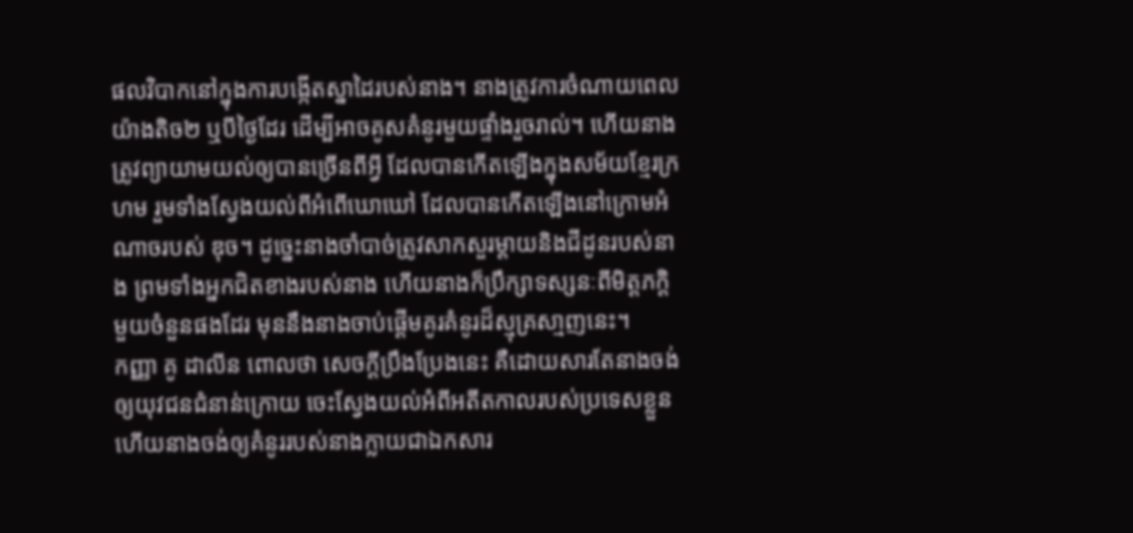ផលវិបាកនៅក្នុងការបង្កើតស្នាដៃរបស់នាង។ នាងត្រូវការចំណាយពេលយ៉ាងតិច២ ឬបីថ្ងៃដែរ ដើម្បីអាចគូសគំនូរមួយផ្ទាំងរួចរាល់។ ហើយនាងត្រូវព្យាយាមយល់ឲ្យបានច្រើនពីអ្វី ដែលបានកើតឡើងក្នុងសម័យខ្មែរក្រហម រួមទាំងស្វែងយល់ពីអំពើឃោឃៅ ដែលបានកើតឡើងនៅក្រោមអំណាចរបស់ ឌុច។ ដូច្នេះនាងចាំបាច់ត្រូវសាកសួរម្ដាយនិងជីដូនរបស់នាង ព្រមទាំងអ្នកជិតខាងរបស់នាង ហើយនាងក៏ប្រឹក្សាទស្សនៈពីមិត្តភក្ដិមួយចំនួនផងដែរ មុននឹងនាងចាប់ផ្ដើមគូរគំនូរដ៏ស្មុគ្រសា្មញនេះ។
កញ្ញា គូ ដាលីន ពោលថា សេចក្ដីប្រឹងប្រែងនេះ គឺដោយសារតែនាងចង់ឲ្យយុវជនជំនាន់ក្រោយ ចេះស្វែងយល់អំពីអតីតកាលរបស់ប្រទេសខ្លួន ហើយនាងចង់ឲ្យគំនូររបស់នាងក្លាយជាឯកសារ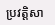ប្រវត្តិសា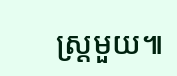ស្ដ្រមួយ៕